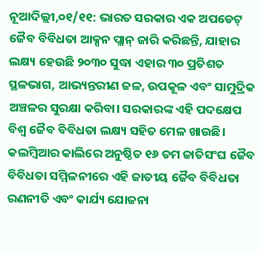ନୂଆଦିଲ୍ଲୀ,୦୧/୧୧: ଭାରତ ସରକାର ଏକ ଅପଡେଟ୍ ଜୈବ ବିବିଧତା ଆକ୍ସନ ପ୍ଲାନ୍ ଜାରି କରିଛନ୍ତି, ଯାହାର ଲକ୍ଷ୍ୟ ହେଉଛି ୨୦୩୦ ସୁଦ୍ଧା ଏହାର ୩୦ ପ୍ରତିଶତ ସ୍ଥଳଭାଗ, ଆଭ୍ୟନ୍ତରୀଣ ଜଳ, ଉପକୂଳ ଏବଂ ସାମୁଦ୍ରିକ ଅଞ୍ଚଳର ସୁରକ୍ଷା କରିବା। ସରକାରଙ୍କ ଏହି ପଦକ୍ଷେପ ବିଶ୍ୱ ଜୈବ ବିବିଧତା ଲକ୍ଷ୍ୟ ସହିତ ମେଳ ଖାଉଛି। କଲମ୍ବିଆର କାଲିରେ ଅନୁଷ୍ଠିତ ୧୬ ତମ ଜାତିସଂଘ ଜୈବ ବିବିଧତା ସମ୍ମିଳନୀରେ ଏହି ଜାତୀୟ ଜୈବ ବିବିଧତା ରଣନୀତି ଏବଂ କାର୍ଯ୍ୟ ଯୋଜନା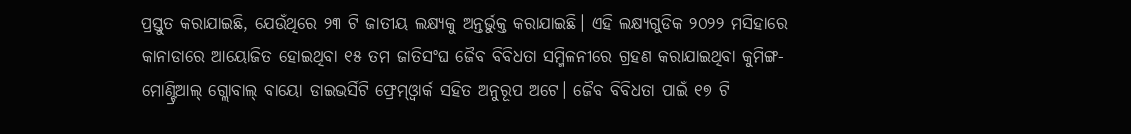ପ୍ରସ୍ତୁତ କରାଯାଇଛି, ଯେଉଁଥିରେ ୨୩ ଟି ଜାତୀୟ ଲକ୍ଷ୍ୟକୁ ଅନ୍ତର୍ଭୁକ୍ତ କରାଯାଇଛି। ଏହି ଲକ୍ଷ୍ୟଗୁଡିକ ୨୦୨୨ ମସିହାରେ କାନାଡାରେ ଆୟୋଜିତ ହୋଇଥିବା ୧୫ ତମ ଜାତିସଂଘ ଜୈବ ବିବିଧତା ସମ୍ମିଳନୀରେ ଗ୍ରହଣ କରାଯାଇଥିବା କୁମିଙ୍ଗ-ମୋଣ୍ଟ୍ରିଆଲ୍ ଗ୍ଲୋବାଲ୍ ବାୟୋ ଡାଇଭର୍ସିଟି ଫ୍ରେମ୍ଓ୍ବାର୍କ ସହିତ ଅନୁରୂପ ଅଟେ। ଜୈବ ବିବିଧତା ପାଇଁ ୧୭ ଟି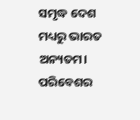ସମୃଦ୍ଧ ଦେଶ ମଧ୍ୟରୁ ଭାରତ ଅନ୍ୟତମ। ପରିବେଶର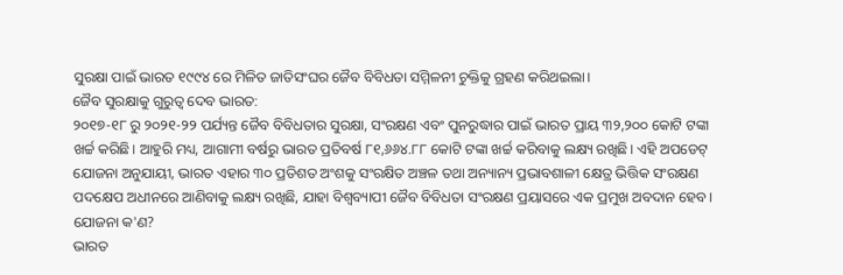ସୁରକ୍ଷା ପାଇଁ ଭାରତ ୧୯୯୪ ରେ ମିଳିତ ଜାତିସଂଘର ଜୈବ ବିବିଧତା ସମ୍ମିଳନୀ ଚୁକ୍ତିକୁ ଗ୍ରହଣ କରିଥଇଲା।
ଜୈବ ସୁରକ୍ଷାକୁ ଗୁରୁତ୍ବ ଦେବ ଭାରତ:
୨୦୧୭-୧୮ ରୁ ୨୦୨୧-୨୨ ପର୍ଯ୍ୟନ୍ତ ଜୈବ ବିବିଧତାର ସୁରକ୍ଷା, ସଂରକ୍ଷଣ ଏବଂ ପୁନରୁଦ୍ଧାର ପାଇଁ ଭାରତ ପ୍ରାୟ ୩୨,୨୦୦ କୋଟି ଟଙ୍କା ଖର୍ଚ୍ଚ କରିଛି। ଆହୁରି ମଧ୍ୟ, ଆଗାମୀ ବର୍ଷରୁ ଭାରତ ପ୍ରତିବର୍ଷ ୮୧,୬୬୪.୮୮ କୋଟି ଟଙ୍କା ଖର୍ଚ୍ଚ କରିବାକୁ ଲକ୍ଷ୍ୟ ରଖିଛି। ଏହି ଅପଡେଟ୍ ଯୋଜନା ଅନୁଯାୟୀ, ଭାରତ ଏହାର ୩୦ ପ୍ରତିଶତ ଅଂଶକୁ ସଂରକ୍ଷିତ ଅଞ୍ଚଳ ତଥା ଅନ୍ୟାନ୍ୟ ପ୍ରଭାବଶାଳୀ କ୍ଷେତ୍ର ଭିତ୍ତିକ ସଂରକ୍ଷଣ ପଦକ୍ଷେପ ଅଧୀନରେ ଆଣିବାକୁ ଲକ୍ଷ୍ୟ ରଖିଛି, ଯାହା ବିଶ୍ୱବ୍ୟାପୀ ଜୈବ ବିବିଧତା ସଂରକ୍ଷଣ ପ୍ରୟାସରେ ଏକ ପ୍ରମୁଖ ଅବଦାନ ହେବ।
ଯୋଜନା କ'ଣ?
ଭାରତ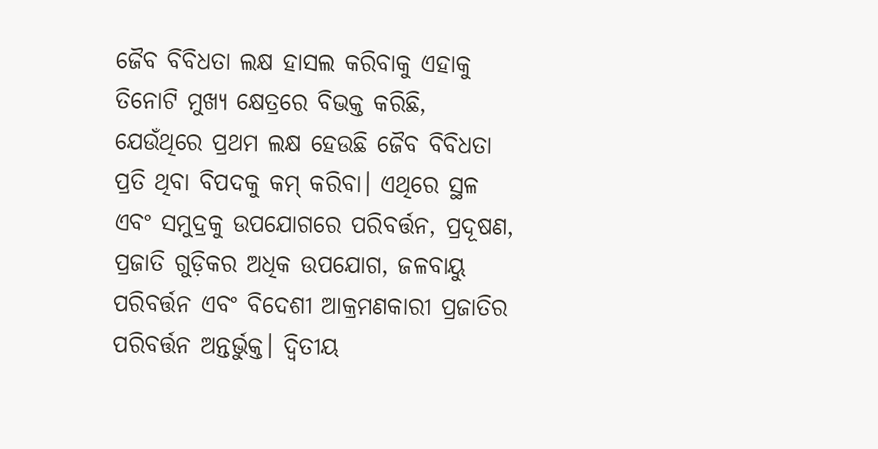ଜୈବ ବିବିଧତା ଲକ୍ଷ ହାସଲ କରିବାକୁ ଏହାକୁ ତିନୋଟି ମୁଖ୍ୟ କ୍ଷେତ୍ରରେ ବିଭକ୍ତ କରିଛି, ଯେଉଁଥିରେ ପ୍ରଥମ ଲକ୍ଷ ହେଉଛି ଜୈବ ବିବିଧତା ପ୍ରତି ଥିବା ବିପଦକୁ କମ୍ କରିବା। ଏଥିରେ ସ୍ଥଳ ଏବଂ ସମୁଦ୍ରକୁ ଉପଯୋଗରେ ପରିବର୍ତ୍ତନ, ପ୍ରଦୂଷଣ, ପ୍ରଜାତି ଗୁଡ଼ିକର ଅଧିକ ଉପଯୋଗ, ଜଳବାୟୁ ପରିବର୍ତ୍ତନ ଏବଂ ବିଦେଶୀ ଆକ୍ରମଣକାରୀ ପ୍ରଜାତିର ପରିବର୍ତ୍ତନ ଅନ୍ତର୍ଭୁକ୍ତ। ଦ୍ବିତୀୟ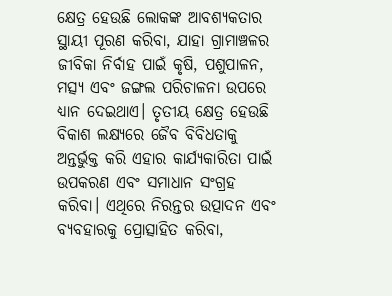କ୍ଷେତ୍ର ହେଉଛି ଲୋକଙ୍କ ଆବଶ୍ୟକତାର ସ୍ଥାୟୀ ପୂରଣ କରିବା, ଯାହା ଗ୍ରାମାଞ୍ଚଳର ଜୀବିକା ନିର୍ବାହ ପାଇଁ କୃଷି, ପଶୁପାଳନ, ମତ୍ସ୍ୟ ଏବଂ ଜଙ୍ଗଲ ପରିଚାଳନା ଉପରେ ଧ୍ୟାନ ଦେଇଥାଏ। ତୃତୀୟ କ୍ଷେତ୍ର ହେଉଛି ବିକାଶ ଲକ୍ଷ୍ୟରେ ଜୈବ ବିବିଧତାକୁ ଅନ୍ତର୍ଭୁକ୍ତ କରି ଏହାର କାର୍ଯ୍ୟକାରିତା ପାଇଁ ଉପକରଣ ଏବଂ ସମାଧାନ ସଂଗ୍ରହ କରିବା। ଏଥିରେ ନିରନ୍ତର ଉତ୍ପାଦନ ଏବଂ ବ୍ୟବହାରକୁ ପ୍ରୋତ୍ସାହିତ କରିବା,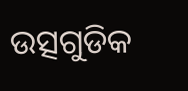ଉତ୍ସଗୁଡିକ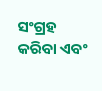ସଂଗ୍ରହ କରିବା ଏବଂ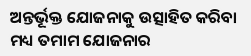ଅନ୍ତର୍ଭୂକ୍ତ ଯୋଜନାକୁ ଉତ୍ସାହିତ କରିବା ମଧ୍ୟ ତମାମ ଯୋଜନାର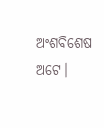ଅଂଶବିଶେଷ ଅଟେ।